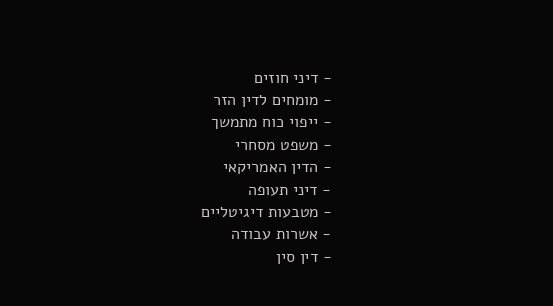- דיני חוזים
- מומחים לדין הזר
- ייפוי כוח מתמשך
- משפט מסחרי
- הדין האמריקאי
- דיני תעופה
- מטבעות דיגיטליים
- אשרות עבודה
- דין סין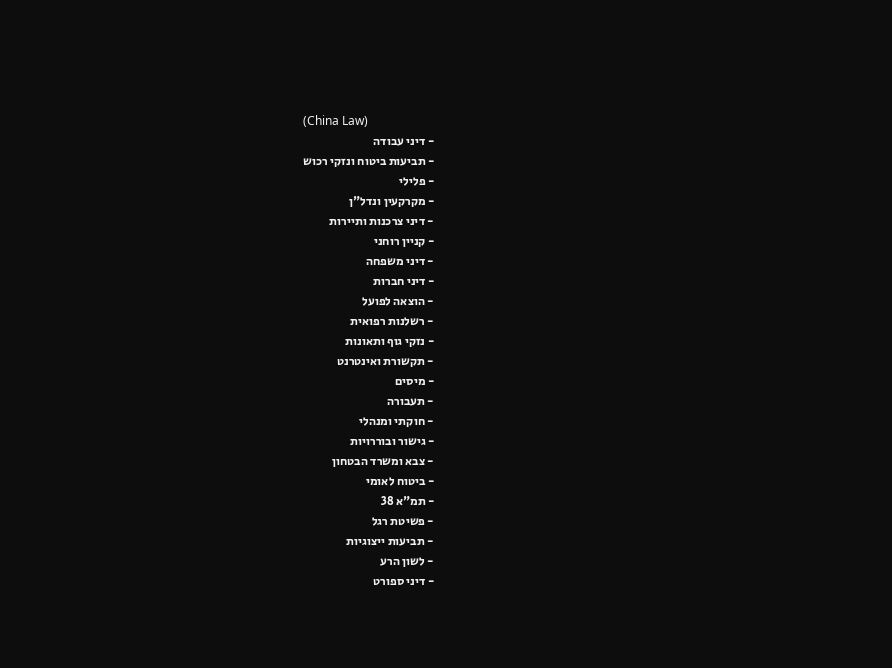(China Law)
- דיני עבודה
- תביעות ביטוח ונזקי רכוש
- פלילי
- מקרקעין ונדל"ן
- דיני צרכנות ותיירות
- קניין רוחני
- דיני משפחה
- דיני חברות
- הוצאה לפועל
- רשלנות רפואית
- נזקי גוף ותאונות
- תקשורת ואינטרנט
- מיסים
- תעבורה
- חוקתי ומנהלי
- גישור ובוררויות
- צבא ומשרד הבטחון
- ביטוח לאומי
- תמ"א 38
- פשיטת רגל
- תביעות ייצוגיות
- לשון הרע
- דיני ספורט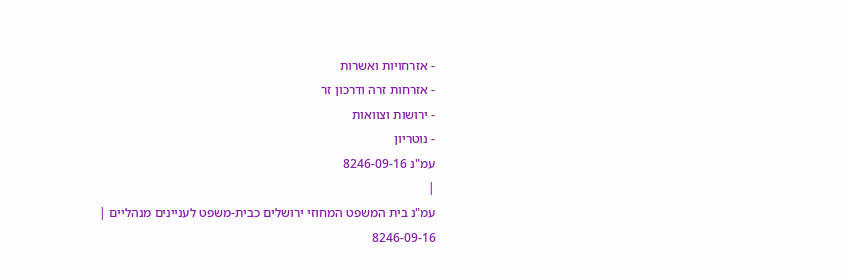- אזרחויות ואשרות
- אזרחות זרה ודרכון זר
- ירושות וצוואות
- נוטריון
עמ"נ 8246-09-16
|
עמ"נ בית המשפט המחוזי ירושלים כבית-משפט לעניינים מנהליים |
8246-09-16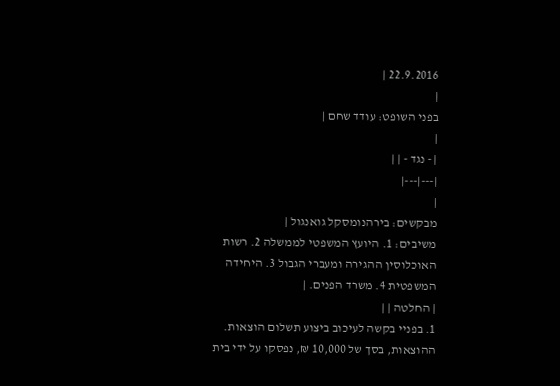22.9.2016 |
|
בפני השופט: עודד שחם |
|
| - נגד - | |
|---|---|
|
מבקשים: בירהנומסקל גואנגול |
משיבים: 1. היועץ המשפטי לממשלה 2. רשות האוכלוסין ההגירה ומעברי הגבול 3. היחידה המשפטית 4. משרד הפנים. |
| החלטה | |
1. בפניי בקשה לעיכוב ביצוע תשלום הוצאות. ההוצאות, בסך של 10,000 ₪, נפסקו על ידי בית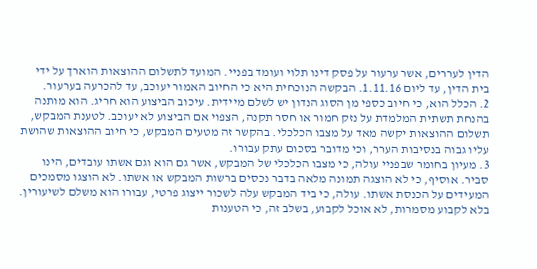הדין לעררים, אשר ערעור על פסק דינו תלוי ועומד בפניי. המועד לתשלום ההוצאות הוארך על ידי בית הדין, עד ליום 1.11.16. הבקשה הנוכחית היא כי החיוב האמור יעוכב, עד להכרעה בערעור.
2. הכלל הוא, כי חיוב כספי מן הסוג הנדון יש לשלם מיידית. עיכוב הביצוע הוא חריג. הוא מותנה בהנחת תשתית המלמדת על נזק חמור או חסר תקנה, הצפוי אם הביצוע לא יעוכב. לטענת המבקש, תשלום ההוצאות יקשה מאד על מצבו הכלכלי. בהקשר זה מטעים המבקש, כי חיוב ההוצאות שהושת עליו גבוה בנסיבות הערר, וכי מדובר בסכום עתק עבורו.
3. מעיון בחומר שבפניי עולה, כי מצבו הכלכלי של המבקש, אשר גם הוא וגם אשתו עובדים, הינו סביר. אוסיף, כי לא הוצגה תמונה מלאה בדבר נכסים ברשות המבקש או אשתו. לא הוצגו מסמכים המעידים על הכנסת אשתו. עולה, כי ביד המבקש עלה לשכור ייצוג פרטי, עבורו הוא משלם לשיעורין. בלא לקבוע מסמרות, לא אוכל לקבוע, בשלב זה, כי הטענות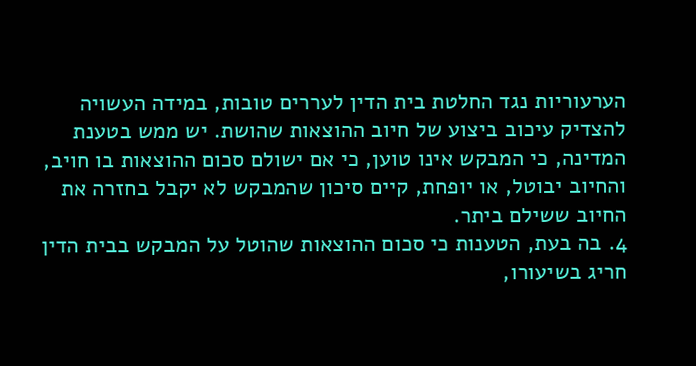הערעוריות נגד החלטת בית הדין לעררים טובות, במידה העשויה להצדיק עיכוב ביצוע של חיוב ההוצאות שהושת. יש ממש בטענת המדינה, כי המבקש אינו טוען, כי אם ישולם סכום ההוצאות בו חויב, והחיוב יבוטל, או יופחת, קיים סיכון שהמבקש לא יקבל בחזרה את החיוב ששילם ביתר.
4. בה בעת, הטענות כי סכום ההוצאות שהוטל על המבקש בבית הדין חריג בשיעורו,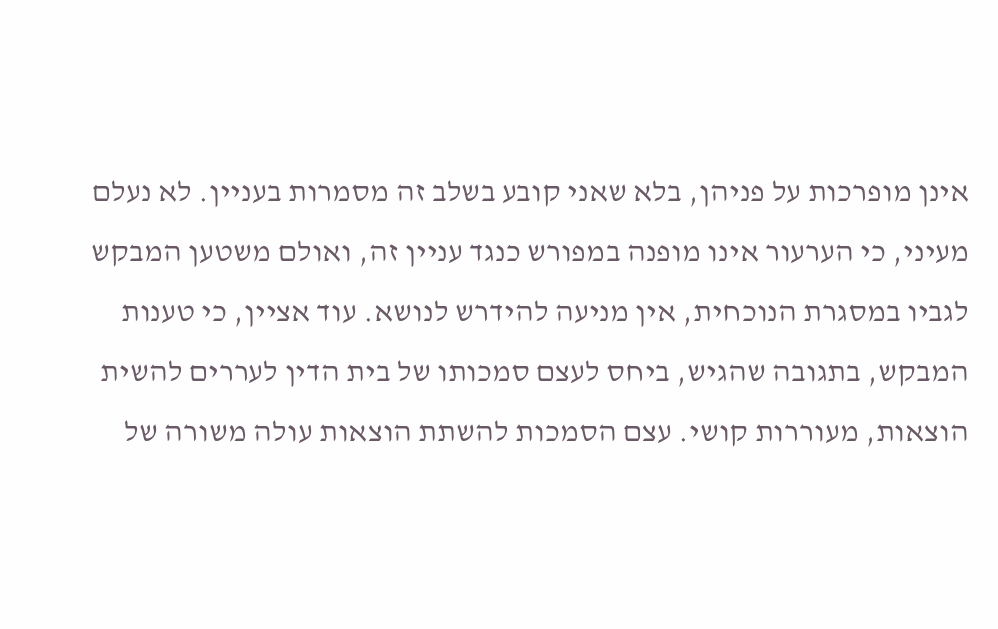אינן מופרכות על פניהן, בלא שאני קובע בשלב זה מסמרות בעניין. לא נעלם מעיני, כי הערעור אינו מופנה במפורש כנגד עניין זה, ואולם משטען המבקש לגביו במסגרת הנוכחית, אין מניעה להידרש לנושא. עוד אציין, כי טענות המבקש, בתגובה שהגיש, ביחס לעצם סמכותו של בית הדין לעררים להשית הוצאות, מעוררות קושי. עצם הסמכות להשתת הוצאות עולה משורה של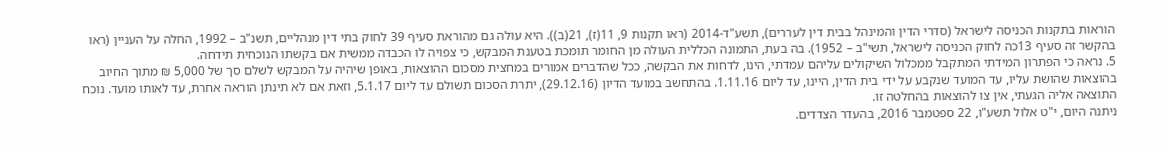הוראות בתקנות הכניסה לישראל (סדרי הדין והמינהל בבית דין לעררים), תשע"ד-2014 (ראו תקנות 9, 11(ז), 21(ב)). היא עולה גם מהוראת סעיף 39 לחוק בתי דין מנהליים, תשנ"ב – 1992, החלה על העניין (ראו בהקשר זה סעיף 13כה לחוק הכניסה לישראל, תשי"ב – 1952). בה בעת, התמונה הכללית העולה מן החומר תומכת בטענת המבקש, כי צפויה לו הכבדה ממשית אם בקשתו הנוכחית תידחה.
5. נראה כי הפתרון המידתי המתקבל ממכלול השיקולים עליהם עמדתי, הינו, לדחות את הבקשה, ככל שהדברים אמורים במחצית מסכום ההוצאות, באופן שיהיה על המבקש לשלם סך של 5,000 ₪ מתוך החיוב בהוצאות שהושת עליו, עד המועד שנקבע על ידי בית הדין, היינו, עד ליום 1.11.16. בהתחשב במועד הדיון (29.12.16), יתרת הסכום תשולם עד ליום 5.1.17, וזאת אם לא תינתן הוראה אחרת, עד לאותו מועד. נוכח התוצאה אליה הגעתי, אין צו להוצאות בהחלטה זו.
ניתנה היום, י"ט אלול תשע"ו, 22 ספטמבר 2016, בהעדר הצדדים.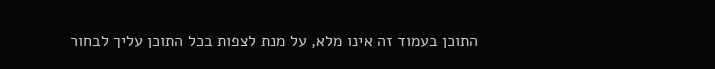התוכן בעמוד זה אינו מלא, על מנת לצפות בכל התוכן עליך לבחור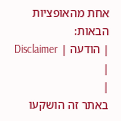אחת מהאופציות הבאות:
| הודעה | Disclaimer |
|
באתר זה הושקעו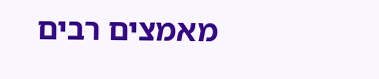מאמצים רבים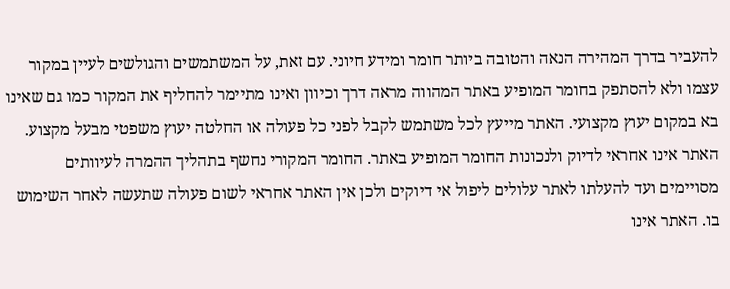להעביר בדרך המהירה הנאה והטובה ביותר חומר ומידע חיוני. עם זאת, על המשתמשים והגולשים לעיין במקור עצמו ולא להסתפק בחומר המופיע באתר המהווה מראה דרך וכיוון ואינו מתיימר להחליף את המקור כמו גם שאינו בא במקום יעוץ מקצועי. האתר מייעץ לכל משתמש לקבל לפני כל פעולה או החלטה יעוץ משפטי מבעל מקצוע. האתר אינו אחראי לדיוק ולנכונות החומר המופיע באתר. החומר המקורי נחשף בתהליך ההמרה לעיוותים מסויימים ועד להעלתו לאתר עלולים ליפול אי דיוקים ולכן אין האתר אחראי לשום פעולה שתעשה לאחר השימוש בו. האתר אינו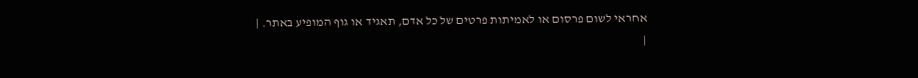אחראי לשום פרסום או לאמיתות פרטים של כל אדם, תאגיד או גוף המופיע באתר. |
|